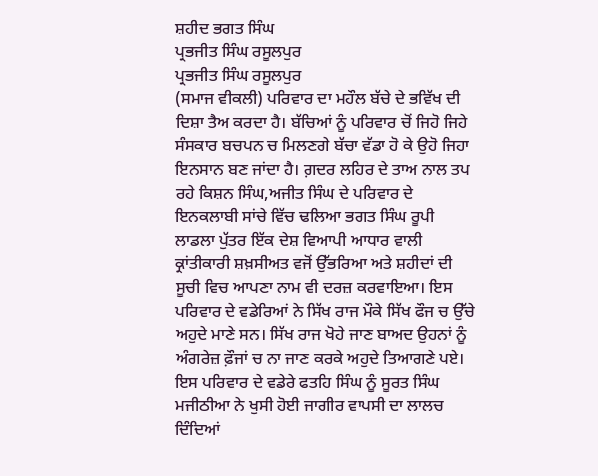ਸ਼ਹੀਦ ਭਗਤ ਸਿੰਘ
ਪ੍ਰਭਜੀਤ ਸਿੰਘ ਰਸੂਲਪੁਰ
ਪ੍ਰਭਜੀਤ ਸਿੰਘ ਰਸੂਲਪੁਰ
(ਸਮਾਜ ਵੀਕਲੀ) ਪਰਿਵਾਰ ਦਾ ਮਹੌਲ ਬੱਚੇ ਦੇ ਭਵਿੱਖ ਦੀ ਦਿਸ਼ਾ ਤੈਅ ਕਰਦਾ ਹੈ। ਬੱਚਿਆਂ ਨੂੰ ਪਰਿਵਾਰ ਚੋਂ ਜਿਹੋ ਜਿਹੇ ਸੰਸਕਾਰ ਬਚਪਨ ਚ ਮਿਲਣਗੇ ਬੱਚਾ ਵੱਡਾ ਹੋ ਕੇ ਉਹੋ ਜਿਹਾ ਇਨਸਾਨ ਬਣ ਜਾਂਦਾ ਹੈ। ਗ਼ਦਰ ਲਹਿਰ ਦੇ ਤਾਅ ਨਾਲ ਤਪ ਰਹੇ ਕਿਸ਼ਨ ਸਿੰਘ,ਅਜੀਤ ਸਿੰਘ ਦੇ ਪਰਿਵਾਰ ਦੇ ਇਨਕਲਾਬੀ ਸਾਂਚੇ ਵਿੱਚ ਢਲਿਆ ਭਗਤ ਸਿੰਘ ਰੂਪੀ ਲਾਡਲਾ ਪੁੱਤਰ ਇੱਕ ਦੇਸ਼ ਵਿਆਪੀ ਆਧਾਰ ਵਾਲੀ ਕ੍ਰਾਂਤੀਕਾਰੀ ਸ਼ਖ਼ਸੀਅਤ ਵਜੋਂ ਉੱਭਰਿਆ ਅਤੇ ਸ਼ਹੀਦਾਂ ਦੀ ਸੂਚੀ ਵਿਚ ਆਪਣਾ ਨਾਮ ਵੀ ਦਰਜ਼ ਕਰਵਾਇਆ। ਇਸ ਪਰਿਵਾਰ ਦੇ ਵਡੇਰਿਆਂ ਨੇ ਸਿੱਖ ਰਾਜ ਮੌਕੇ ਸਿੱਖ ਫੌਜ ਚ ਉੱਚੇ ਅਹੁਦੇ ਮਾਣੇ ਸਨ। ਸਿੱਖ ਰਾਜ ਖੋਹੇ ਜਾਣ ਬਾਅਦ ਉਹਨਾਂ ਨੂੰ ਅੰਗਰੇਜ਼ ਫ਼ੌਜਾਂ ਚ ਨਾ ਜਾਣ ਕਰਕੇ ਅਹੁਦੇ ਤਿਆਗਣੇ ਪਏ। ਇਸ ਪਰਿਵਾਰ ਦੇ ਵਡੇਰੇ ਫਤਹਿ ਸਿੰਘ ਨੂੰ ਸੂਰਤ ਸਿੰਘ ਮਜੀਠੀਆ ਨੇ ਖੁਸੀ ਹੋਈ ਜਾਗੀਰ ਵਾਪਸੀ ਦਾ ਲਾਲਚ ਦਿੰਦਿਆਂ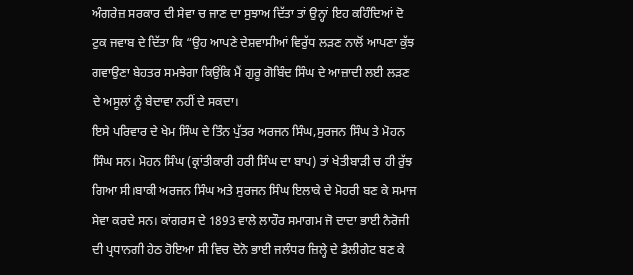ਅੰਗਰੇਜ਼ ਸਰਕਾਰ ਦੀ ਸੇਵਾ ਚ ਜਾਣ ਦਾ ਸੁਝਾਅ ਦਿੱਤਾ ਤਾਂ ਉਨ੍ਹਾਂ ਇਹ ਕਹਿੰਦਿਆਂ ਦੋ ਟੁਕ ਜਵਾਬ ਦੇ ਦਿੱਤਾ ਕਿ “ਉਹ ਆਪਣੇ ਦੇਸ਼ਵਾਸੀਆਂ ਵਿਰੁੱਧ ਲੜਣ ਨਾਲੋਂ ਆਪਣਾ ਕੁੱਝ ਗਵਾਉਣਾ ਬੇਹਤਰ ਸਮਝੇਗਾ ਕਿਉਂਕਿ ਮੈਂ ਗੁਰੂ ਗੋਬਿੰਦ ਸਿੰਘ ਦੇ ਆਜ਼ਾਦੀ ਲਈ ਲੜਣ ਦੇ ਅਸੂਲਾਂ ਨੂੰ ਬੇਦਾਵਾ ਨਹੀਂ ਦੇ ਸਕਦਾ।
ਇਸੇ ਪਰਿਵਾਰ ਦੇ ਖੇਮ ਸਿੰਘ ਦੇ ਤਿੰਨ ਪੁੱਤਰ ਅਰਜਨ ਸਿੰਘ,ਸੁਰਜਨ ਸਿੰਘ ਤੇ ਮੋਹਨ ਸਿੰਘ ਸਨ। ਮੋਹਨ ਸਿੰਘ (ਕ੍ਰਾਂਤੀਕਾਰੀ ਹਰੀ ਸਿੰਘ ਦਾ ਬਾਪ) ਤਾਂ ਖੇਤੀਬਾੜੀ ਚ ਹੀ ਰੁੱਝ ਗਿਆ ਸੀ।ਬਾਕੀ ਅਰਜਨ ਸਿੰਘ ਅਤੇ ਸੁਰਜਨ ਸਿੰਘ ਇਲਾਕੇ ਦੇ ਮੋਹਰੀ ਬਣ ਕੇ ਸਮਾਜ ਸੇਵਾ ਕਰਦੇ ਸਨ। ਕਾਂਗਰਸ ਦੇ 1893 ਵਾਲੇ ਲਾਹੌਰ ਸਮਾਗਮ ਜੋ ਦਾਦਾ ਭਾਈ ਨੈਰੋਜੀ ਦੀ ਪ੍ਰਧਾਨਗੀ ਹੇਠ ਹੋਇਆ ਸੀ ਵਿਚ ਦੋਨੋ ਭਾਈ ਜਲੰਧਰ ਜ਼ਿਲ੍ਹੇ ਦੇ ਡੈਲੀਗੇਟ ਬਣ ਕੇ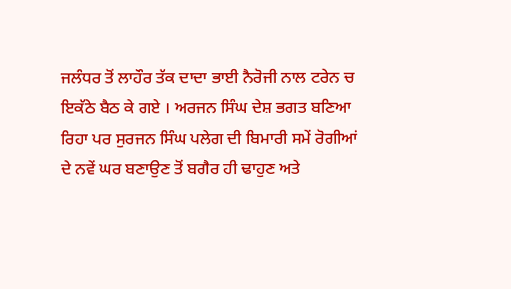ਜਲੰਧਰ ਤੋਂ ਲਾਹੌਰ ਤੱਕ ਦਾਦਾ ਭਾਈ ਨੈਰੋਜੀ ਨਾਲ ਟਰੇਨ ਚ ਇਕੱਠੇ ਬੈਠ ਕੇ ਗਏ । ਅਰਜਨ ਸਿੰਘ ਦੇਸ਼ ਭਗਤ ਬਣਿਆ ਰਿਹਾ ਪਰ ਸੁਰਜਨ ਸਿੰਘ ਪਲੇਗ ਦੀ ਬਿਮਾਰੀ ਸਮੇਂ ਰੋਗੀਆਂ ਦੇ ਨਵੇਂ ਘਰ ਬਣਾਉਣ ਤੋਂ ਬਗੈਰ ਹੀ ਢਾਹੁਣ ਅਤੇ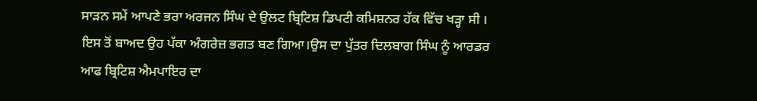ਸਾੜਨ ਸਮੇਂ ਆਪਣੇ ਭਰਾ ਅਰਜਨ ਸਿੰਘ ਦੇ ਉਲਟ ਬ੍ਰਿਟਿਸ਼ ਡਿਪਟੀ ਕਮਿਸ਼ਨਰ ਹੱਕ ਵਿੱਚ ਖੜ੍ਹਾ ਸੀ । ਇਸ ਤੋਂ ਬਾਅਦ ਉਹ ਪੱਕਾ ਅੰਗਰੇਜ਼ ਭਗਤ ਬਣ ਗਿਆ।ਉਸ ਦਾ ਪੁੱਤਰ ਦਿਲਬਾਗ ਸਿੰਘ ਨੂੰ ਆਰਡਰ ਆਫ ਬ੍ਰਿਟਿਸ਼ ਐਮਪਾਇਰ ਦਾ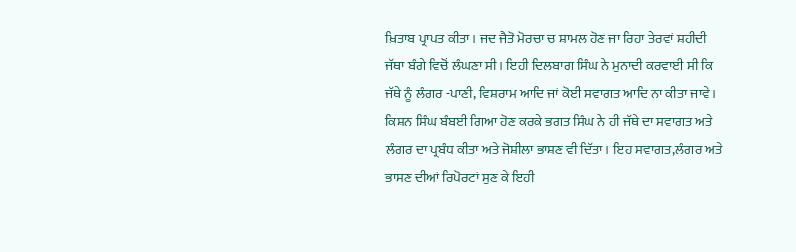ਖ਼ਿਤਾਬ ਪ੍ਰਾਪਤ ਕੀਤਾ। ਜਦ ਜੈਤੋ ਮੋਰਚਾ ਚ ਸ਼ਾਮਲ ਹੋਣ ਜਾ ਰਿਹਾ ਤੇਰਵਾਂ ਸ਼ਹੀਦੀ ਜੱਥਾ ਬੰਗੇ ਵਿਚੋਂ ਲੰਘਣਾ ਸੀ। ਇਹੀ ਦਿਲਬਾਗ ਸਿੰਘ ਨੇ ਮੁਨਾਦੀ ਕਰਵਾਈ ਸੀ ਕਿ ਜੱਥੇ ਨੂੰ ਲੰਗਰ -ਪਾਣੀ, ਵਿਸ਼ਰਾਮ ਆਦਿ ਜਾਂ ਕੋਈ ਸਵਾਗਤ ਆਦਿ ਨਾ ਕੀਤਾ ਜਾਵੇ। ਕਿਸ਼ਨ ਸਿੰਘ ਬੰਬਈ ਗਿਆ ਹੋਣ ਕਰਕੇ ਭਗਤ ਸਿੰਘ ਨੇ ਹੀ ਜੱਥੇ ਦਾ ਸਵਾਗਤ ਅਤੇ ਲੰਗਰ ਦਾ ਪ੍ਰਬੰਧ ਕੀਤਾ ਅਤੇ ਜੋਸ਼ੀਲਾ ਭਾਸ਼ਣ ਵੀ ਦਿੱਤਾ। ਇਹ ਸਵਾਗਤ,ਲੰਗਰ ਅਤੇ ਭਾਸਣ ਦੀਆਂ ਰਿਪੋਰਟਾਂ ਸੁਣ ਕੇ ਇਹੀ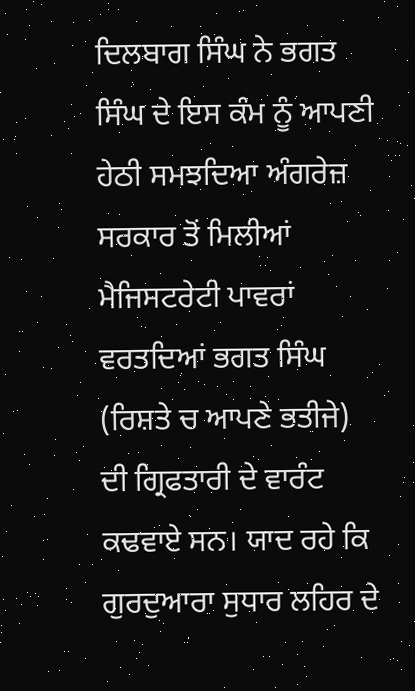ਦਿਲਬਾਗ ਸਿੰਘ ਨੇ ਭਗਤ ਸਿੰਘ ਦੇ ਇਸ ਕੰਮ ਨੂੰ ਆਪਣੀ ਹੇਠੀ ਸਮਝਦਿਆ ਅੰਗਰੇਜ਼ ਸਰਕਾਰ ਤੋਂ ਮਿਲੀਆਂ ਮੈਜਿਸਟਰੇਟੀ ਪਾਵਰਾਂ ਵਰਤਦਿਆਂ ਭਗਤ ਸਿੰਘ (ਰਿਸ਼ਤੇ ਚ ਆਪਣੇ ਭਤੀਜੇ)
ਦੀ ਗ੍ਰਿਫਤਾਰੀ ਦੇ ਵਾਰੰਟ ਕਢਵਾਏ ਸਨ। ਯਾਦ ਰਹੇ ਕਿ ਗੁਰਦੁਆਰਾ ਸੁਧਾਰ ਲਹਿਰ ਦੇ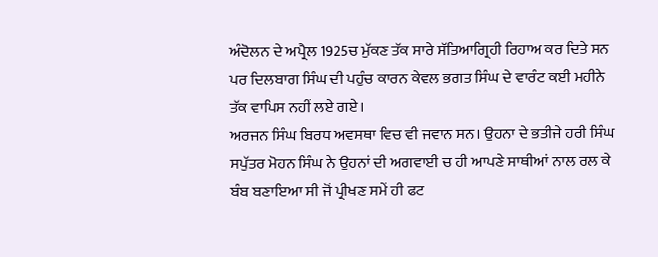ਅੰਦੋਲਨ ਦੇ ਅਪ੍ਰੈਲ 1925ਚ ਮੁੱਕਣ ਤੱਕ ਸਾਰੇ ਸੱਤਿਆਗ੍ਰਿਹੀ ਰਿਹਾਅ ਕਰ ਦਿਤੇ ਸਨ ਪਰ ਦਿਲਬਾਗ ਸਿੰਘ ਦੀ ਪਹੁੰਚ ਕਾਰਨ ਕੇਵਲ ਭਗਤ ਸਿੰਘ ਦੇ ਵਾਰੰਟ ਕਈ ਮਹੀਨੇ ਤੱਕ ਵਾਪਿਸ ਨਹੀਂ ਲਏ ਗਏ।
ਅਰਜਨ ਸਿੰਘ ਬਿਰਧ ਅਵਸਥਾ ਵਿਚ ਵੀ ਜਵਾਨ ਸਨ। ਉਹਨਾ ਦੇ ਭਤੀਜੇ ਹਰੀ ਸਿੰਘ ਸਪੁੱਤਰ ਮੋਹਨ ਸਿੰਘ ਨੇ ਉਹਨਾਂ ਦੀ ਅਗਵਾਈ ਚ ਹੀ ਆਪਣੇ ਸਾਥੀਆਂ ਨਾਲ ਰਲ ਕੇ ਬੰਬ ਬਣਾਇਆ ਸੀ ਜੋਂ ਪ੍ਰੀਖਣ ਸਮੇਂ ਹੀ ਫਟ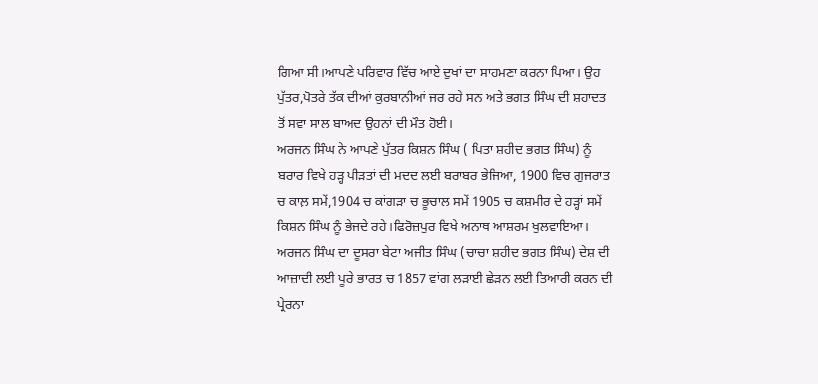ਗਿਆ ਸੀ।ਆਪਣੇ ਪਰਿਵਾਰ ਵਿੱਚ ਆਏ ਦੁਖਾਂ ਦਾ ਸਾਹਮਣਾ ਕਰਨਾ ਪਿਆ। ਉਹ ਪੁੱਤਰ,ਪੋਤਰੇ ਤੱਕ ਦੀਆਂ ਕੁਰਬਾਨੀਆਂ ਜਰ ਰਹੇ ਸਨ ਅਤੇ ਭਗਤ ਸਿੰਘ ਦੀ ਸ਼ਹਾਦਤ ਤੋਂ ਸਵਾ ਸਾਲ ਬਾਅਦ ਉਹਨਾਂ ਦੀ ਮੌਤ ਹੋਈ।
ਅਰਜਨ ਸਿੰਘ ਨੇ ਆਪਣੇ ਪੁੱਤਰ ਕਿਸ਼ਨ ਸਿੰਘ ( ਪਿਤਾ ਸ਼ਹੀਦ ਭਗਤ ਸਿੰਘ) ਨੂੰ ਬਰਾਰ ਵਿਖੇ ਹੜ੍ਹ ਪੀੜਤਾਂ ਦੀ ਮਦਦ ਲਈ ਬਰਾਬਰ ਭੇਜਿਆ, 1900 ਵਿਚ ਗੁਜਰਾਤ ਚ ਕਾਲ਼ ਸਮੇਂ,1904 ਚ ਕਾਂਗੜਾ ਚ ਭੂਚਾਲ ਸਮੇਂ 1905 ਚ ਕਸ਼ਮੀਰ ਦੇ ਹੜ੍ਹਾਂ ਸਮੇਂ ਕਿਸ਼ਨ ਸਿੰਘ ਨੂੰ ਭੇਜਦੇ ਰਹੇ।ਫਿਰੋਜ਼ਪੁਰ ਵਿਖੇ ਅਨਾਥ ਆਸ਼ਰਮ ਖੁਲਵਾਇਆ।
ਅਰਜਨ ਸਿੰਘ ਦਾ ਦੂਸਰਾ ਬੇਟਾ ਅਜੀਤ ਸਿੰਘ (ਚਾਚਾ ਸ਼ਹੀਦ ਭਗਤ ਸਿੰਘ) ਦੇਸ਼ ਦੀ ਆਜ਼ਾਦੀ ਲਈ ਪੂਰੇ ਭਾਰਤ ਚ 1857 ਵਾਂਗ ਲੜਾਈ ਛੇੜਨ ਲਈ ਤਿਆਰੀ ਕਰਨ ਦੀ ਪ੍ਰੇਰਨਾ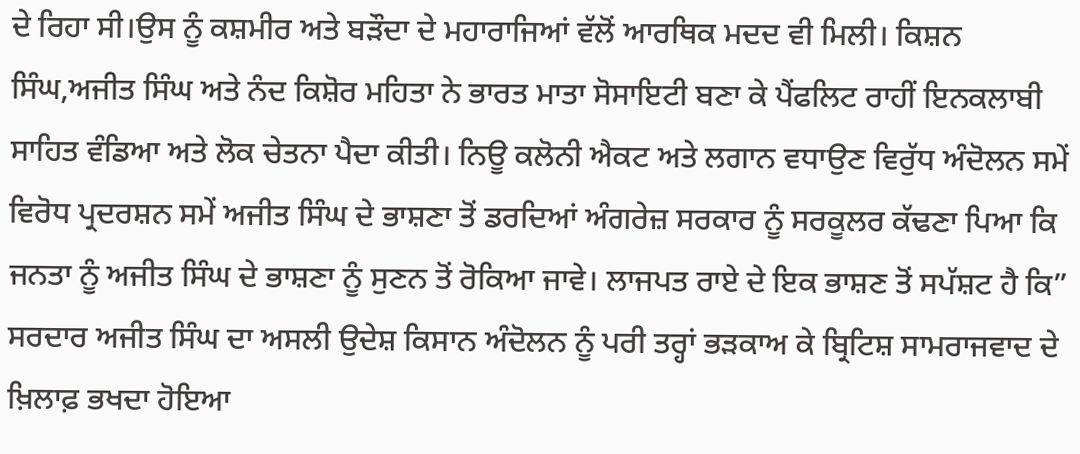ਦੇ ਰਿਹਾ ਸੀ।ਉਸ ਨੂੰ ਕਸ਼ਮੀਰ ਅਤੇ ਬੜੌਦਾ ਦੇ ਮਹਾਰਾਜਿਆਂ ਵੱਲੋਂ ਆਰਥਿਕ ਮਦਦ ਵੀ ਮਿਲੀ। ਕਿਸ਼ਨ ਸਿੰਘ,ਅਜੀਤ ਸਿੰਘ ਅਤੇ ਨੰਦ ਕਿਸ਼ੋਰ ਮਹਿਤਾ ਨੇ ਭਾਰਤ ਮਾਤਾ ਸੋਸਾਇਟੀ ਬਣਾ ਕੇ ਪੈਂਫਲਿਟ ਰਾਹੀਂ ਇਨਕਲਾਬੀ ਸਾਹਿਤ ਵੰਡਿਆ ਅਤੇ ਲੋਕ ਚੇਤਨਾ ਪੈਦਾ ਕੀਤੀ। ਨਿਊ ਕਲੋਨੀ ਐਕਟ ਅਤੇ ਲਗਾਨ ਵਧਾਉਣ ਵਿਰੁੱਧ ਅੰਦੋਲਨ ਸਮੇਂ ਵਿਰੋਧ ਪ੍ਰਦਰਸ਼ਨ ਸਮੇਂ ਅਜੀਤ ਸਿੰਘ ਦੇ ਭਾਸ਼ਣਾ ਤੋਂ ਡਰਦਿਆਂ ਅੰਗਰੇਜ਼ ਸਰਕਾਰ ਨੂੰ ਸਰਕੂਲਰ ਕੱਢਣਾ ਪਿਆ ਕਿ ਜਨਤਾ ਨੂੰ ਅਜੀਤ ਸਿੰਘ ਦੇ ਭਾਸ਼ਣਾ ਨੂੰ ਸੁਣਨ ਤੋਂ ਰੋਕਿਆ ਜਾਵੇ। ਲਾਜਪਤ ਰਾਏ ਦੇ ਇਕ ਭਾਸ਼ਣ ਤੋਂ ਸਪੱਸ਼ਟ ਹੈ ਕਿ” ਸਰਦਾਰ ਅਜੀਤ ਸਿੰਘ ਦਾ ਅਸਲੀ ਉਦੇਸ਼ ਕਿਸਾਨ ਅੰਦੋਲਨ ਨੂੰ ਪਰੀ ਤਰ੍ਹਾਂ ਭੜਕਾਅ ਕੇ ਬ੍ਰਿਟਿਸ਼ ਸਾਮਰਾਜਵਾਦ ਦੇ ਖ਼ਿਲਾਫ਼ ਭਖਦਾ ਹੋਇਆ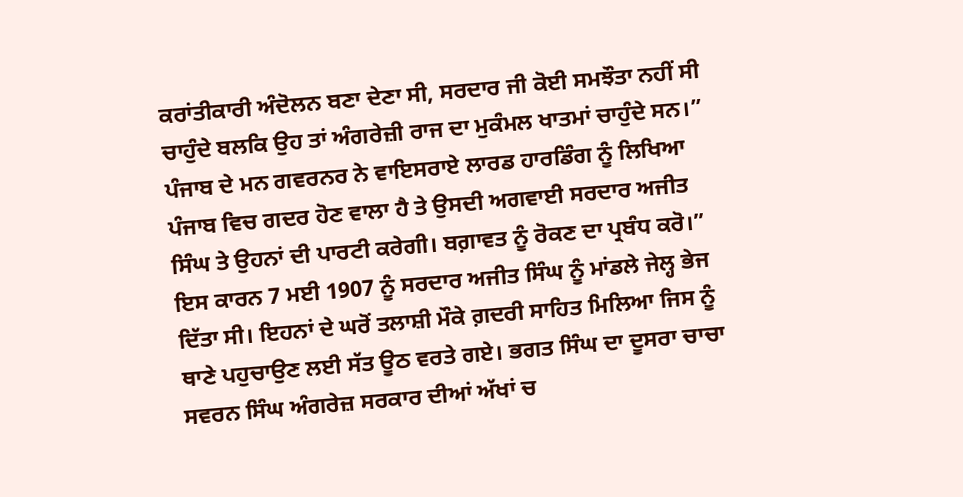ਕਰਾਂਤੀਕਾਰੀ ਅੰਦੋਲਨ ਬਣਾ ਦੇਣਾ ਸੀ, ਸਰਦਾਰ ਜੀ ਕੋਈ ਸਮਝੌਤਾ ਨਹੀਂ ਸੀ ਚਾਹੁੰਦੇ ਬਲਕਿ ਉਹ ਤਾਂ ਅੰਗਰੇਜ਼ੀ ਰਾਜ ਦਾ ਮੁਕੰਮਲ ਖਾਤਮਾਂ ਚਾਹੁੰਦੇ ਸਨ।” ਪੰਜਾਬ ਦੇ ਮਨ ਗਵਰਨਰ ਨੇ ਵਾਇਸਰਾਏ ਲਾਰਡ ਹਾਰਡਿੰਗ ਨੂੰ ਲਿਖਿਆ ਪੰਜਾਬ ਵਿਚ ਗਦਰ ਹੋਣ ਵਾਲਾ ਹੈ ਤੇ ਉਸਦੀ ਅਗਵਾਈ ਸਰਦਾਰ ਅਜੀਤ ਸਿੰਘ ਤੇ ਉਹਨਾਂ ਦੀ ਪਾਰਟੀ ਕਰੇਗੀ। ਬਗ਼ਾਵਤ ਨੂੰ ਰੋਕਣ ਦਾ ਪ੍ਰਬੰਧ ਕਰੋ।” ਇਸ ਕਾਰਨ 7 ਮਈ 1907 ਨੂੰ ਸਰਦਾਰ ਅਜੀਤ ਸਿੰਘ ਨੂੰ ਮਾਂਡਲੇ ਜੇਲ੍ਹ ਭੇਜ ਦਿੱਤਾ ਸੀ। ਇਹਨਾਂ ਦੇ ਘਰੋਂ ਤਲਾਸ਼ੀ ਮੌਕੇ ਗ਼ਦਰੀ ਸਾਹਿਤ ਮਿਲਿਆ ਜਿਸ ਨੂੰ ਥਾਣੇ ਪਹੁਚਾਉਣ ਲਈ ਸੱਤ ਊਠ ਵਰਤੇ ਗਏ। ਭਗਤ ਸਿੰਘ ਦਾ ਦੂਸਰਾ ਚਾਚਾ ਸਵਰਨ ਸਿੰਘ ਅੰਗਰੇਜ਼ ਸਰਕਾਰ ਦੀਆਂ ਅੱਖਾਂ ਚ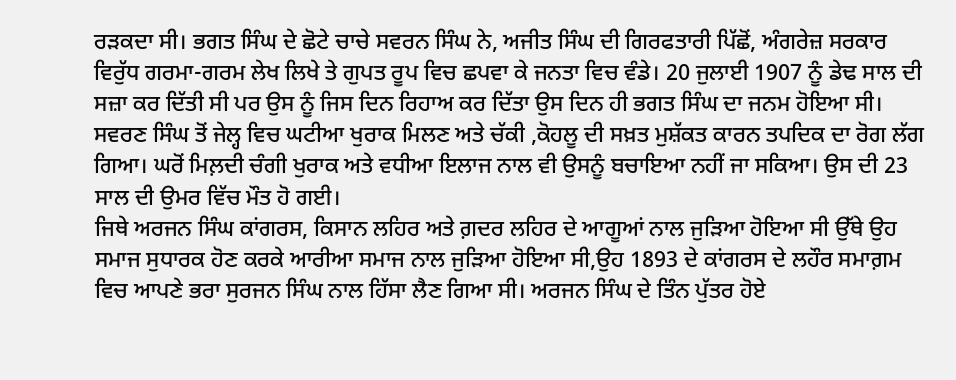ਰੜਕਦਾ ਸੀ। ਭਗਤ ਸਿੰਘ ਦੇ ਛੋਟੇ ਚਾਚੇ ਸਵਰਨ ਸਿੰਘ ਨੇ, ਅਜੀਤ ਸਿੰਘ ਦੀ ਗਿਰਫਤਾਰੀ ਪਿੱਛੋਂ, ਅੰਗਰੇਜ਼ ਸਰਕਾਰ ਵਿਰੁੱਧ ਗਰਮਾ-ਗਰਮ ਲੇਖ ਲਿਖੇ ਤੇ ਗੁਪਤ ਰੂਪ ਵਿਚ ਛਪਵਾ ਕੇ ਜਨਤਾ ਵਿਚ ਵੰਡੇ। 20 ਜੁਲਾਈ 1907 ਨੂੰ ਡੇਢ ਸਾਲ ਦੀ ਸਜ਼ਾ ਕਰ ਦਿੱਤੀ ਸੀ ਪਰ ਉਸ ਨੂੰ ਜਿਸ ਦਿਨ ਰਿਹਾਅ ਕਰ ਦਿੱਤਾ ਉਸ ਦਿਨ ਹੀ ਭਗਤ ਸਿੰਘ ਦਾ ਜਨਮ ਹੋਇਆ ਸੀ। ਸਵਰਣ ਸਿੰਘ ਤੋਂ ਜੇਲ੍ਹ ਵਿਚ ਘਟੀਆ ਖੁਰਾਕ ਮਿਲਣ ਅਤੇ ਚੱਕੀ ,ਕੋਹਲੂ ਦੀ ਸਖ਼ਤ ਮੁਸ਼ੱਕਤ ਕਾਰਨ ਤਪਦਿਕ ਦਾ ਰੋਗ ਲੱਗ ਗਿਆ। ਘਰੋਂ ਮਿਲ਼ਦੀ ਚੰਗੀ ਖੁਰਾਕ ਅਤੇ ਵਧੀਆ ਇਲਾਜ ਨਾਲ ਵੀ ਉਸਨੂੰ ਬਚਾਇਆ ਨਹੀਂ ਜਾ ਸਕਿਆ। ਉਸ ਦੀ 23 ਸਾਲ ਦੀ ਉਮਰ ਵਿੱਚ ਮੌਤ ਹੋ ਗਈ।
ਜਿਥੇ ਅਰਜਨ ਸਿੰਘ ਕਾਂਗਰਸ, ਕਿਸਾਨ ਲਹਿਰ ਅਤੇ ਗ਼ਦਰ ਲਹਿਰ ਦੇ ਆਗੂਆਂ ਨਾਲ ਜੁੜਿਆ ਹੋਇਆ ਸੀ ਉੱਥੇ ਉਹ ਸਮਾਜ ਸੁਧਾਰਕ ਹੋਣ ਕਰਕੇ ਆਰੀਆ ਸਮਾਜ ਨਾਲ ਜੁੜਿਆ ਹੋਇਆ ਸੀ,ਉਹ 1893 ਦੇ ਕਾਂਗਰਸ ਦੇ ਲਹੌਰ ਸਮਾਗ਼ਮ ਵਿਚ ਆਪਣੇ ਭਰਾ ਸੁਰਜਨ ਸਿੰਘ ਨਾਲ ਹਿੱਸਾ ਲੈਣ ਗਿਆ ਸੀ। ਅਰਜਨ ਸਿੰਘ ਦੇ ਤਿੰਨ ਪੁੱਤਰ ਹੋਏ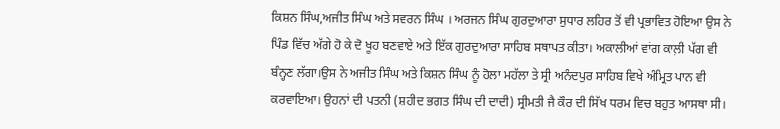ਕਿਸ਼ਨ ਸਿੰਘ,ਅਜੀਤ ਸਿੰਘ ਅਤੇ ਸਵਰਨ ਸਿੰਘ । ਅਰਜਨ ਸਿੰਘ ਗੁਰਦੁਆਰਾ ਸੁਧਾਰ ਲਹਿਰ ਤੋਂ ਵੀ ਪ੍ਰਭਾਵਿਤ ਹੋਇਆ ਉਸ ਨੇ ਪਿੰਡ ਵਿੱਚ ਅੱਗੇ ਹੋ ਕੇ ਦੋ ਖੂਹ ਬਣਵਾਏ ਅਤੇ ਇੱਕ ਗੁਰਦੁਆਰਾ ਸਾਹਿਬ ਸਥਾਪਤ ਕੀਤਾ। ਅਕਾਲੀਆਂ ਵਾਂਗ ਕਾਲ਼ੀ ਪੱਗ ਵੀ ਬੰਨ੍ਹਣ ਲੱਗਾ।ਉਸ ਨੇ ਅਜੀਤ ਸਿੰਘ ਅਤੇ ਕਿਸ਼ਨ ਸਿੰਘ ਨੂੰ ਹੋਲਾ ਮਹੱਲਾ ਤੇ ਸ੍ਰੀ ਅਨੰਦਪੁਰ ਸਾਹਿਬ ਵਿਖੇ ਅੰਮ੍ਰਿਤ ਪਾਨ ਵੀ ਕਰਵਾਇਆ। ਉਹਨਾਂ ਦੀ ਪਤਨੀ (ਸ਼ਹੀਦ ਭਗਤ ਸਿੰਘ ਦੀ ਦਾਦੀ) ਸ੍ਰੀਮਤੀ ਜੈ ਕੌਰ ਦੀ ਸਿੱਖ ਧਰਮ ਵਿਚ ਬਹੁਤ ਆਸਥਾ ਸੀ।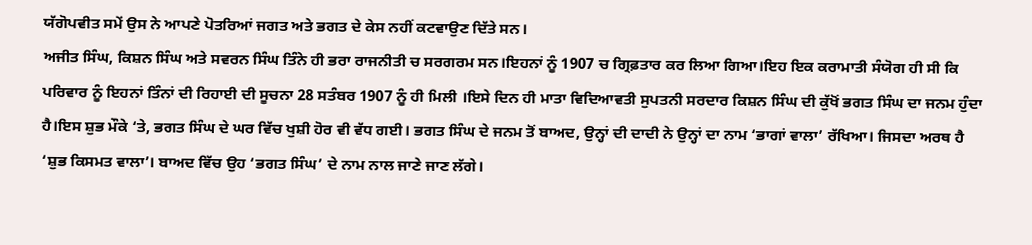ਯੱਗੋਪਵੀਤ ਸਮੇਂ ਉਸ ਨੇ ਆਪਣੇ ਪੋਤਰਿਆਂ ਜਗਤ ਅਤੇ ਭਗਤ ਦੇ ਕੇਸ ਨਹੀਂ ਕਟਵਾਉਣ ਦਿੱਤੇ ਸਨ।
ਅਜੀਤ ਸਿੰਘ, ਕਿਸ਼ਨ ਸਿੰਘ ਅਤੇ ਸਵਰਨ ਸਿੰਘ ਤਿੰਨੇ ਹੀ ਭਰਾ ਰਾਜਨੀਤੀ ਚ ਸਰਗਰਮ ਸਨ।ਇਹਨਾਂ ਨੂੰ 1907 ਚ ਗ੍ਰਿਫ਼ਤਾਰ ਕਰ ਲਿਆ ਗਿਆ।ਇਹ ਇਕ ਕਰਾਮਾਤੀ ਸੰਯੋਗ ਹੀ ਸੀ ਕਿ ਪਰਿਵਾਰ ਨੂੰ ਇਹਨਾਂ ਤਿੰਨਾਂ ਦੀ ਰਿਹਾਈ ਦੀ ਸੂਚਨਾ 28 ਸਤੰਬਰ 1907 ਨੂੰ ਹੀ ਮਿਲੀ ।ਇਸੇ ਦਿਨ ਹੀ ਮਾਤਾ ਵਿਦਿਆਵਤੀ ਸੁਪਤਨੀ ਸਰਦਾਰ ਕਿਸ਼ਨ ਸਿੰਘ ਦੀ ਕੁੱਖੋਂ ਭਗਤ ਸਿੰਘ ਦਾ ਜਨਮ ਹੁੰਦਾ ਹੈ।ਇਸ ਸ਼ੁਭ ਮੌਕੇ ‘ਤੇ, ਭਗਤ ਸਿੰਘ ਦੇ ਘਰ ਵਿੱਚ ਖੁਸ਼ੀ ਹੋਰ ਵੀ ਵੱਧ ਗਈ। ਭਗਤ ਸਿੰਘ ਦੇ ਜਨਮ ਤੋਂ ਬਾਅਦ, ਉਨ੍ਹਾਂ ਦੀ ਦਾਦੀ ਨੇ ਉਨ੍ਹਾਂ ਦਾ ਨਾਮ ‘ਭਾਗਾਂ ਵਾਲਾ’ ਰੱਖਿਆ। ਜਿਸਦਾ ਅਰਥ ਹੈ ‘ਸ਼ੁਭ ਕਿਸਮਤ ਵਾਲਾ’। ਬਾਅਦ ਵਿੱਚ ਉਹ ‘ਭਗਤ ਸਿੰਘ’ ਦੇ ਨਾਮ ਨਾਲ ਜਾਣੇ ਜਾਣ ਲੱਗੇ।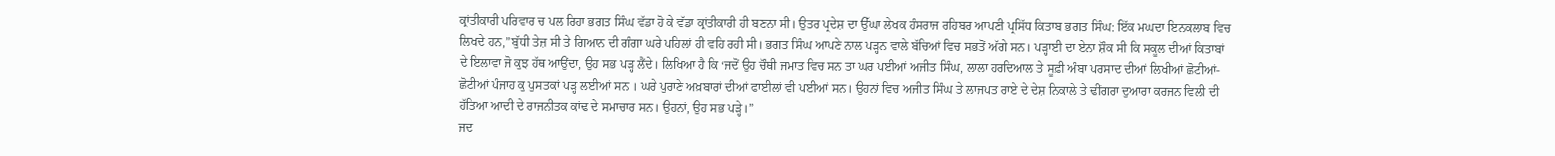ਕ੍ਰਾਂਤੀਕਾਰੀ ਪਰਿਵਾਰ ਚ ਪਲ ਰਿਹਾ ਭਗਤ ਸਿੰਘ ਵੱਡਾ ਹੋ ਕੇ ਵੱਡਾ ਕ੍ਰਾਂਤੀਕਾਰੀ ਹੀ ਬਣਨਾ ਸੀ। ਉਤਰ ਪ੍ਰਦੇਸ਼ ਦਾ ਉੱਘਾ ਲੇਖਕ ਹੰਸਰਾਜ ਰਹਿਬਰ ਆਪਣੀ ਪ੍ਰਸਿੱਧ ਕਿਤਾਬ ਭਗਤ ਸਿੰਘ: ਇੱਕ ਮਘਦਾ ਇਨਕਲਾਬ ਵਿਚ ਲਿਖਦੇ ਹਨ,”ਬੁੱਧੀ ਤੇਜ਼ ਸੀ ਤੇ ਗਿਆਨ ਦੀ ਗੰਗਾ ਘਰੇ ਪਹਿਲਾਂ ਹੀ ਵਹਿ ਰਹੀ ਸੀ। ਭਗਤ ਸਿੰਘ ਆਪਣੇ ਨਾਲ ਪੜ੍ਹਨ ਵਾਲੇ ਬੱਚਿਆਂ ਵਿਚ ਸਭਤੋਂ ਅੱਗੇ ਸਨ। ਪੜ੍ਹਾਈ ਦਾ ਏਨਾ ਸ਼ੌਕ ਸੀ ਕਿ ਸਕੂਲ ਦੀਆਂ ਕਿਤਾਬਾਂ ਦੇ ਇਲਾਵਾ ਜੋ ਕੁਝ ਹੱਥ ਆਉਂਦਾ, ਉਹ ਸਭ ਪੜ੍ਹ ਲੈਂਦੇ। ਲਿਖਿਆ ਹੈ ਕਿ ‘ਜਦੋਂ ਉਹ ਚੌਥੀ ਜਮਾਤ ਵਿਚ ਸਨ ਤਾ ਘਰ ਪਈਆਂ ਅਜੀਤ ਸਿੰਘ, ਲਾਲਾ ਹਰਦਿਆਲ ਤੇ ਸੂਫ਼ੀ ਅੰਬਾ ਪਰਸਾਦ ਦੀਆਂ ਲਿਖੀਆਂ ਛੋਟੀਆਂ-ਛੋਟੀਆਂ ਪੰਜਾਹ ਕੁ ਪੁਸਤਕਾਂ ਪੜ੍ਹ ਲਈਆਂ ਸਨ । ਘਰੇ ਪੁਰਾਣੇ ਅਖ਼ਬਾਰਾਂ ਦੀਆਂ ਫਾਈਲਾਂ ਵੀ ਪਈਆਂ ਸਨ। ਉਹਨਾਂ ਵਿਚ ਅਜੀਤ ਸਿੰਘ ਤੇ ਲਾਜਪਤ ਰਾਏ ਦੇ ਦੇਸ਼ ਨਿਕਾਲੇ ਤੇ ਢੀਂਗਰਾ ਦੁਆਰਾ ਕਰਜਨ ਵਿਲੀ ਦੀ ਹੱਤਿਆ ਆਦੀ ਦੇ ਰਾਜਨੀਤਕ ਕਾਂਢ ਦੇ ਸਮਾਚਾਰ ਸਨ। ਉਹਨਾਂ, ਉਹ ਸਭ ਪੜ੍ਹੇ।”
ਜਦ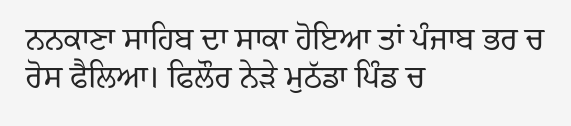ਨਨਕਾਣਾ ਸਾਹਿਬ ਦਾ ਸਾਕਾ ਹੋਇਆ ਤਾਂ ਪੰਜਾਬ ਭਰ ਚ ਰੋਸ ਫੈਲਿਆ। ਫਿਲੌਰ ਨੇੜੇ ਮੁਠੱਡਾ ਪਿੰਡ ਚ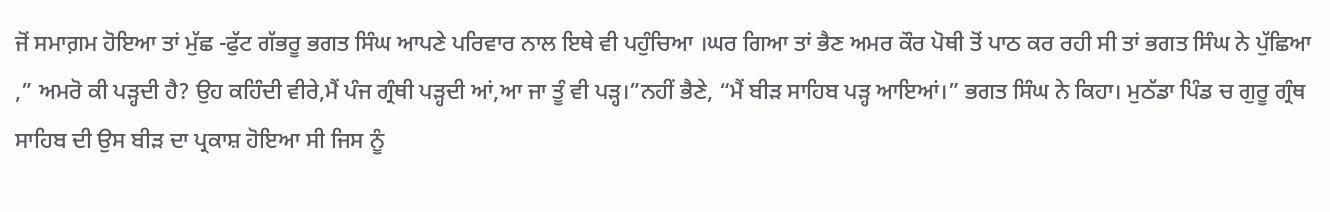ਜੋਂ ਸਮਾਗ਼ਮ ਹੋਇਆ ਤਾਂ ਮੁੱਛ -ਫੁੱਟ ਗੱਭਰੂ ਭਗਤ ਸਿੰਘ ਆਪਣੇ ਪਰਿਵਾਰ ਨਾਲ ਇਥੇ ਵੀ ਪਹੁੰਚਿਆ ।ਘਰ ਗਿਆ ਤਾਂ ਭੈਣ ਅਮਰ ਕੌਰ ਪੋਥੀ ਤੋਂ ਪਾਠ ਕਰ ਰਹੀ ਸੀ ਤਾਂ ਭਗਤ ਸਿੰਘ ਨੇ ਪੁੱਛਿਆ ,” ਅਮਰੋ ਕੀ ਪੜ੍ਹਦੀ ਹੈ? ਉਹ ਕਹਿੰਦੀ ਵੀਰੇ,ਮੈਂ ਪੰਜ ਗ੍ਰੰਥੀ ਪੜ੍ਹਦੀ ਆਂ,ਆ ਜਾ ਤੂੰ ਵੀ ਪੜ੍ਹ।”ਨਹੀਂ ਭੈਣੇ, “ਮੈਂ ਬੀੜ ਸਾਹਿਬ ਪੜ੍ਹ ਆਇਆਂ।” ਭਗਤ ਸਿੰਘ ਨੇ ਕਿਹਾ। ਮੁਠੱਡਾ ਪਿੰਡ ਚ ਗੁਰੂ ਗ੍ਰੰਥ ਸਾਹਿਬ ਦੀ ਉਸ ਬੀੜ ਦਾ ਪ੍ਰਕਾਸ਼ ਹੋਇਆ ਸੀ ਜਿਸ ਨੂੰ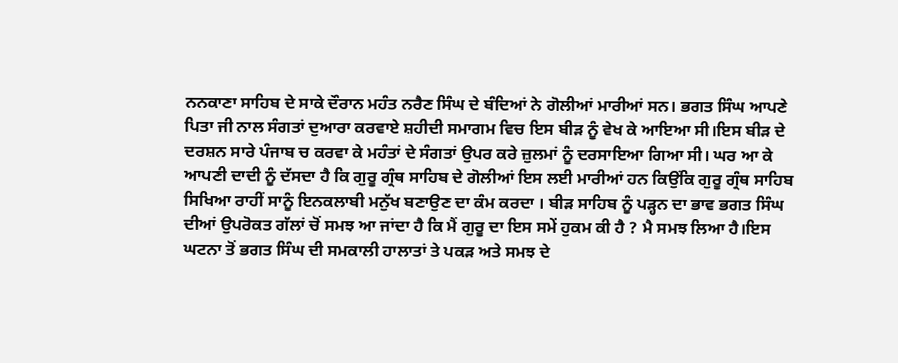ਨਨਕਾਣਾ ਸਾਹਿਬ ਦੇ ਸਾਕੇ ਦੌਰਾਨ ਮਹੰਤ ਨਰੈਣ ਸਿੰਘ ਦੇ ਬੰਦਿਆਂ ਨੇ ਗੋਲੀਆਂ ਮਾਰੀਆਂ ਸਨ। ਭਗਤ ਸਿੰਘ ਆਪਣੇ ਪਿਤਾ ਜੀ ਨਾਲ ਸੰਗਤਾਂ ਦੁਆਰਾ ਕਰਵਾਏ ਸ਼ਹੀਦੀ ਸਮਾਗਮ ਵਿਚ ਇਸ ਬੀੜ ਨੂੰ ਵੇਖ ਕੇ ਆਇਆ ਸੀ।ਇਸ ਬੀੜ ਦੇ ਦਰਸ਼ਨ ਸਾਰੇ ਪੰਜਾਬ ਚ ਕਰਵਾ ਕੇ ਮਹੰਤਾਂ ਦੇ ਸੰਗਤਾਂ ਉਪਰ ਕਰੇ ਜ਼ੁਲਮਾਂ ਨੂੰ ਦਰਸਾਇਆ ਗਿਆ ਸੀ। ਘਰ ਆ ਕੇ ਆਪਣੀ ਦਾਦੀ ਨੂੰ ਦੱਸਦਾ ਹੈ ਕਿ ਗੁਰੂ ਗ੍ਰੰਥ ਸਾਹਿਬ ਦੇ ਗੋਲੀਆਂ ਇਸ ਲਈ ਮਾਰੀਆਂ ਹਨ ਕਿਉਂਕਿ ਗੁਰੂ ਗ੍ਰੰਥ ਸਾਹਿਬ ਸਿਖਿਆ ਰਾਹੀਂ ਸਾਨੂੰ ਇਨਕਲਾਬੀ ਮਨੁੱਖ ਬਣਾਉਣ ਦਾ ਕੰਮ ਕਰਦਾ । ਬੀੜ ਸਾਹਿਬ ਨੂੰ ਪੜ੍ਹਨ ਦਾ ਭਾਵ ਭਗਤ ਸਿੰਘ ਦੀਆਂ ਉਪਰੋਕਤ ਗੱਲਾਂ ਚੋਂ ਸਮਝ ਆ ਜਾਂਦਾ ਹੈ ਕਿ ਮੈਂ ਗੁਰੂ ਦਾ ਇਸ ਸਮੇਂ ਹੁਕਮ ਕੀ ਹੈ ? ਮੈ ਸਮਝ ਲਿਆ ਹੈ।ਇਸ ਘਟਨਾ ਤੋਂ ਭਗਤ ਸਿੰਘ ਦੀ ਸਮਕਾਲੀ ਹਾਲਾਤਾਂ ਤੇ ਪਕੜ ਅਤੇ ਸਮਝ ਦੇ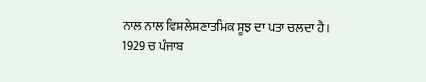ਨਾਲ ਨਾਲ ਵਿਸ਼ਲੇਸ਼ਣਾਤਮਿਕ ਸੂਝ ਦਾ ਪਤਾ ਚਲਦਾ ਹੈ।
1929 ਚ ਪੰਜਾਬ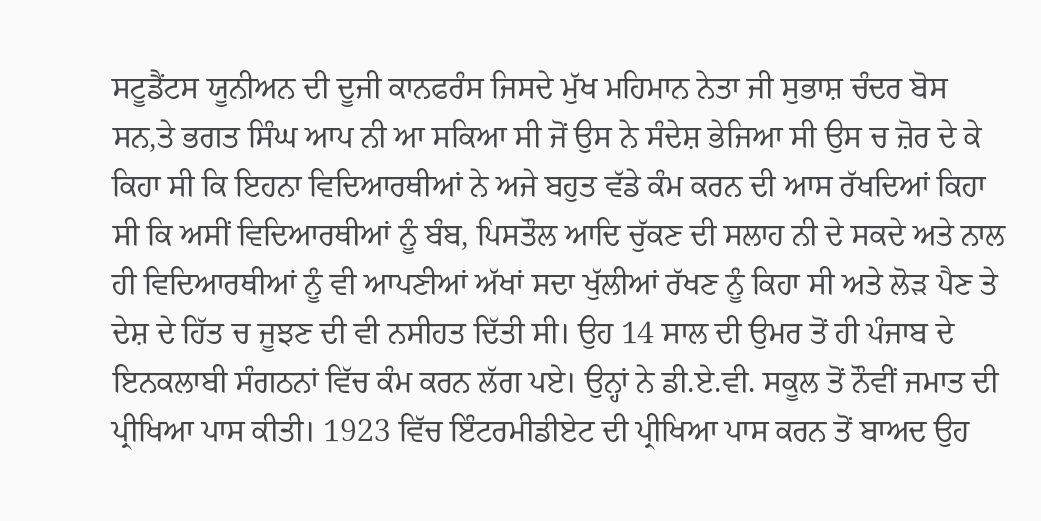ਸਟੂਡੈਂਟਸ ਯੂਨੀਅਨ ਦੀ ਦੂਜੀ ਕਾਨਫਰੰਸ ਜਿਸਦੇ ਮੁੱਖ ਮਹਿਮਾਨ ਨੇਤਾ ਜੀ ਸੁਭਾਸ਼ ਚੰਦਰ ਬੋਸ ਸਨ,ਤੇ ਭਗਤ ਸਿੰਘ ਆਪ ਨੀ ਆ ਸਕਿਆ ਸੀ ਜੋਂ ਉਸ ਨੇ ਸੰਦੇਸ਼ ਭੇਜਿਆ ਸੀ ਉਸ ਚ ਜ਼ੋਰ ਦੇ ਕੇ ਕਿਹਾ ਸੀ ਕਿ ਇਹਨਾ ਵਿਦਿਆਰਥੀਆਂ ਨੇ ਅਜੇ ਬਹੁਤ ਵੱਡੇ ਕੰਮ ਕਰਨ ਦੀ ਆਸ ਰੱਖਦਿਆਂ ਕਿਹਾ ਸੀ ਕਿ ਅਸੀਂ ਵਿਦਿਆਰਥੀਆਂ ਨੂੰ ਬੰਬ, ਪਿਸਤੌਲ ਆਦਿ ਚੁੱਕਣ ਦੀ ਸਲਾਹ ਨੀ ਦੇ ਸਕਦੇ ਅਤੇ ਨਾਲ ਹੀ ਵਿਦਿਆਰਥੀਆਂ ਨੂੰ ਵੀ ਆਪਣੀਆਂ ਅੱਖਾਂ ਸਦਾ ਖੁੱਲੀਆਂ ਰੱਖਣ ਨੂੰ ਕਿਹਾ ਸੀ ਅਤੇ ਲੋੜ ਪੈਣ ਤੇ ਦੇਸ਼ ਦੇ ਹਿੱਤ ਚ ਜੂਝਣ ਦੀ ਵੀ ਨਸੀਹਤ ਦਿੱਤੀ ਸੀ। ਉਹ 14 ਸਾਲ ਦੀ ਉਮਰ ਤੋਂ ਹੀ ਪੰਜਾਬ ਦੇ ਇਨਕਲਾਬੀ ਸੰਗਠਨਾਂ ਵਿੱਚ ਕੰਮ ਕਰਨ ਲੱਗ ਪਏ। ਉਨ੍ਹਾਂ ਨੇ ਡੀ.ਏ.ਵੀ. ਸਕੂਲ ਤੋਂ ਨੌਵੀਂ ਜਮਾਤ ਦੀ ਪ੍ਰੀਖਿਆ ਪਾਸ ਕੀਤੀ। 1923 ਵਿੱਚ ਇੰਟਰਮੀਡੀਏਟ ਦੀ ਪ੍ਰੀਖਿਆ ਪਾਸ ਕਰਨ ਤੋਂ ਬਾਅਦ ਉਹ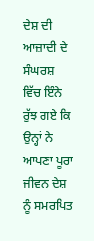ਦੇਸ਼ ਦੀ ਆਜ਼ਾਦੀ ਦੇ ਸੰਘਰਸ਼ ਵਿੱਚ ਇੰਨੇ ਰੁੱਝ ਗਏ ਕਿ ਉਨ੍ਹਾਂ ਨੇ ਆਪਣਾ ਪੂਰਾ ਜੀਵਨ ਦੇਸ਼ ਨੂੰ ਸਮਰਪਿਤ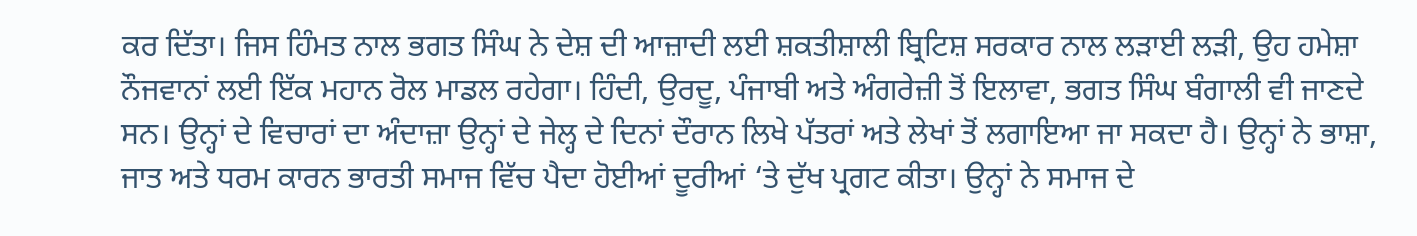ਕਰ ਦਿੱਤਾ। ਜਿਸ ਹਿੰਮਤ ਨਾਲ ਭਗਤ ਸਿੰਘ ਨੇ ਦੇਸ਼ ਦੀ ਆਜ਼ਾਦੀ ਲਈ ਸ਼ਕਤੀਸ਼ਾਲੀ ਬ੍ਰਿਟਿਸ਼ ਸਰਕਾਰ ਨਾਲ ਲੜਾਈ ਲੜੀ, ਉਹ ਹਮੇਸ਼ਾ ਨੌਜਵਾਨਾਂ ਲਈ ਇੱਕ ਮਹਾਨ ਰੋਲ ਮਾਡਲ ਰਹੇਗਾ। ਹਿੰਦੀ, ਉਰਦੂ, ਪੰਜਾਬੀ ਅਤੇ ਅੰਗਰੇਜ਼ੀ ਤੋਂ ਇਲਾਵਾ, ਭਗਤ ਸਿੰਘ ਬੰਗਾਲੀ ਵੀ ਜਾਣਦੇ ਸਨ। ਉਨ੍ਹਾਂ ਦੇ ਵਿਚਾਰਾਂ ਦਾ ਅੰਦਾਜ਼ਾ ਉਨ੍ਹਾਂ ਦੇ ਜੇਲ੍ਹ ਦੇ ਦਿਨਾਂ ਦੌਰਾਨ ਲਿਖੇ ਪੱਤਰਾਂ ਅਤੇ ਲੇਖਾਂ ਤੋਂ ਲਗਾਇਆ ਜਾ ਸਕਦਾ ਹੈ। ਉਨ੍ਹਾਂ ਨੇ ਭਾਸ਼ਾ, ਜਾਤ ਅਤੇ ਧਰਮ ਕਾਰਨ ਭਾਰਤੀ ਸਮਾਜ ਵਿੱਚ ਪੈਦਾ ਹੋਈਆਂ ਦੂਰੀਆਂ ‘ਤੇ ਦੁੱਖ ਪ੍ਰਗਟ ਕੀਤਾ। ਉਨ੍ਹਾਂ ਨੇ ਸਮਾਜ ਦੇ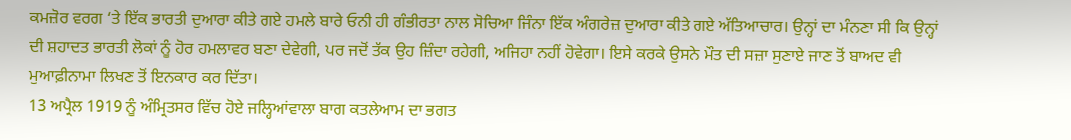ਕਮਜ਼ੋਰ ਵਰਗ ‘ਤੇ ਇੱਕ ਭਾਰਤੀ ਦੁਆਰਾ ਕੀਤੇ ਗਏ ਹਮਲੇ ਬਾਰੇ ਓਨੀ ਹੀ ਗੰਭੀਰਤਾ ਨਾਲ ਸੋਚਿਆ ਜਿੰਨਾ ਇੱਕ ਅੰਗਰੇਜ਼ ਦੁਆਰਾ ਕੀਤੇ ਗਏ ਅੱਤਿਆਚਾਰ। ਉਨ੍ਹਾਂ ਦਾ ਮੰਨਣਾ ਸੀ ਕਿ ਉਨ੍ਹਾਂ ਦੀ ਸ਼ਹਾਦਤ ਭਾਰਤੀ ਲੋਕਾਂ ਨੂੰ ਹੋਰ ਹਮਲਾਵਰ ਬਣਾ ਦੇਵੇਗੀ, ਪਰ ਜਦੋਂ ਤੱਕ ਉਹ ਜ਼ਿੰਦਾ ਰਹੇਗੀ, ਅਜਿਹਾ ਨਹੀਂ ਹੋਵੇਗਾ। ਇਸੇ ਕਰਕੇ ਉਸਨੇ ਮੌਤ ਦੀ ਸਜ਼ਾ ਸੁਣਾਏ ਜਾਣ ਤੋਂ ਬਾਅਦ ਵੀ ਮੁਆਫ਼ੀਨਾਮਾ ਲਿਖਣ ਤੋਂ ਇਨਕਾਰ ਕਰ ਦਿੱਤਾ।
13 ਅਪ੍ਰੈਲ 1919 ਨੂੰ ਅੰਮ੍ਰਿਤਸਰ ਵਿੱਚ ਹੋਏ ਜਲ੍ਹਿਆਂਵਾਲਾ ਬਾਗ ਕਤਲੇਆਮ ਦਾ ਭਗਤ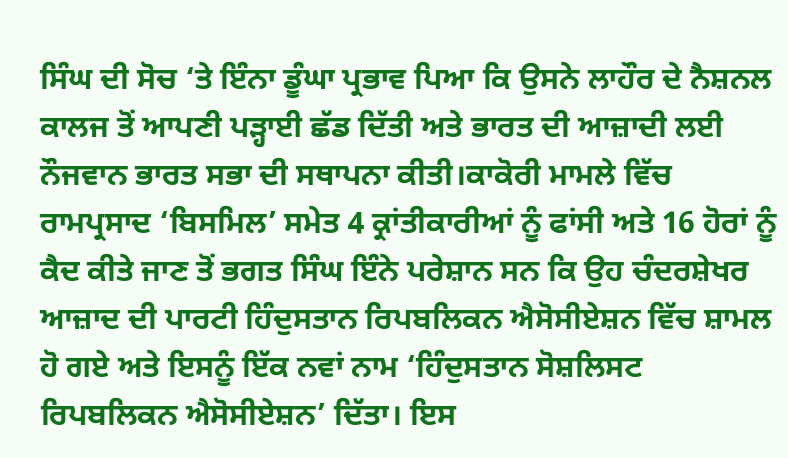ਸਿੰਘ ਦੀ ਸੋਚ ‘ਤੇ ਇੰਨਾ ਡੂੰਘਾ ਪ੍ਰਭਾਵ ਪਿਆ ਕਿ ਉਸਨੇ ਲਾਹੌਰ ਦੇ ਨੈਸ਼ਨਲ ਕਾਲਜ ਤੋਂ ਆਪਣੀ ਪੜ੍ਹਾਈ ਛੱਡ ਦਿੱਤੀ ਅਤੇ ਭਾਰਤ ਦੀ ਆਜ਼ਾਦੀ ਲਈ ਨੌਜਵਾਨ ਭਾਰਤ ਸਭਾ ਦੀ ਸਥਾਪਨਾ ਕੀਤੀ।ਕਾਕੋਰੀ ਮਾਮਲੇ ਵਿੱਚ ਰਾਮਪ੍ਰਸਾਦ ‘ਬਿਸਮਿਲ’ ਸਮੇਤ 4 ਕ੍ਰਾਂਤੀਕਾਰੀਆਂ ਨੂੰ ਫਾਂਸੀ ਅਤੇ 16 ਹੋਰਾਂ ਨੂੰ ਕੈਦ ਕੀਤੇ ਜਾਣ ਤੋਂ ਭਗਤ ਸਿੰਘ ਇੰਨੇ ਪਰੇਸ਼ਾਨ ਸਨ ਕਿ ਉਹ ਚੰਦਰਸ਼ੇਖਰ ਆਜ਼ਾਦ ਦੀ ਪਾਰਟੀ ਹਿੰਦੁਸਤਾਨ ਰਿਪਬਲਿਕਨ ਐਸੋਸੀਏਸ਼ਨ ਵਿੱਚ ਸ਼ਾਮਲ ਹੋ ਗਏ ਅਤੇ ਇਸਨੂੰ ਇੱਕ ਨਵਾਂ ਨਾਮ ‘ਹਿੰਦੁਸਤਾਨ ਸੋਸ਼ਲਿਸਟ ਰਿਪਬਲਿਕਨ ਐਸੋਸੀਏਸ਼ਨ’ ਦਿੱਤਾ। ਇਸ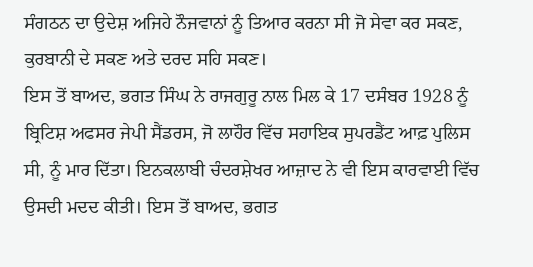ਸੰਗਠਨ ਦਾ ਉਦੇਸ਼ ਅਜਿਹੇ ਨੌਜਵਾਨਾਂ ਨੂੰ ਤਿਆਰ ਕਰਨਾ ਸੀ ਜੋ ਸੇਵਾ ਕਰ ਸਕਣ, ਕੁਰਬਾਨੀ ਦੇ ਸਕਣ ਅਤੇ ਦਰਦ ਸਹਿ ਸਕਣ।
ਇਸ ਤੋਂ ਬਾਅਦ, ਭਗਤ ਸਿੰਘ ਨੇ ਰਾਜਗੁਰੂ ਨਾਲ ਮਿਲ ਕੇ 17 ਦਸੰਬਰ 1928 ਨੂੰ ਬ੍ਰਿਟਿਸ਼ ਅਫਸਰ ਜੇਪੀ ਸੈਂਡਰਸ, ਜੋ ਲਾਹੌਰ ਵਿੱਚ ਸਹਾਇਕ ਸੁਪਰਡੈਂਟ ਆਫ਼ ਪੁਲਿਸ ਸੀ, ਨੂੰ ਮਾਰ ਦਿੱਤਾ। ਇਨਕਲਾਬੀ ਚੰਦਰਸ਼ੇਖਰ ਆਜ਼ਾਦ ਨੇ ਵੀ ਇਸ ਕਾਰਵਾਈ ਵਿੱਚ ਉਸਦੀ ਮਦਦ ਕੀਤੀ। ਇਸ ਤੋਂ ਬਾਅਦ, ਭਗਤ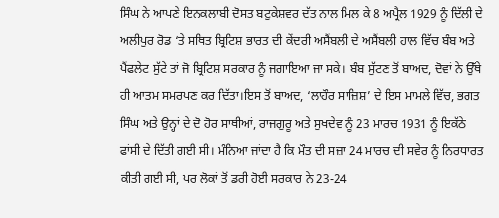ਸਿੰਘ ਨੇ ਆਪਣੇ ਇਨਕਲਾਬੀ ਦੋਸਤ ਬਟੁਕੇਸ਼ਵਰ ਦੱਤ ਨਾਲ ਮਿਲ ਕੇ 8 ਅਪ੍ਰੈਲ 1929 ਨੂੰ ਦਿੱਲੀ ਦੇ ਅਲੀਪੁਰ ਰੋਡ ‘ਤੇ ਸਥਿਤ ਬ੍ਰਿਟਿਸ਼ ਭਾਰਤ ਦੀ ਕੇਂਦਰੀ ਅਸੈਂਬਲੀ ਦੇ ਅਸੈਂਬਲੀ ਹਾਲ ਵਿੱਚ ਬੰਬ ਅਤੇ ਪੈਂਫਲੇਟ ਸੁੱਟੇ ਤਾਂ ਜੋ ਬ੍ਰਿਟਿਸ਼ ਸਰਕਾਰ ਨੂੰ ਜਗਾਇਆ ਜਾ ਸਕੇ। ਬੰਬ ਸੁੱਟਣ ਤੋਂ ਬਾਅਦ, ਦੋਵਾਂ ਨੇ ਉੱਥੇ ਹੀ ਆਤਮ ਸਮਰਪਣ ਕਰ ਦਿੱਤਾ।ਇਸ ਤੋਂ ਬਾਅਦ, ‘ਲਾਹੌਰ ਸਾਜ਼ਿਸ਼’ ਦੇ ਇਸ ਮਾਮਲੇ ਵਿੱਚ, ਭਗਤ ਸਿੰਘ ਅਤੇ ਉਨ੍ਹਾਂ ਦੇ ਦੋ ਹੋਰ ਸਾਥੀਆਂ, ਰਾਜਗੁਰੂ ਅਤੇ ਸੁਖਦੇਵ ਨੂੰ 23 ਮਾਰਚ 1931 ਨੂੰ ਇਕੱਠੇ ਫਾਂਸੀ ਦੇ ਦਿੱਤੀ ਗਈ ਸੀ। ਮੰਨਿਆ ਜਾਂਦਾ ਹੈ ਕਿ ਮੌਤ ਦੀ ਸਜ਼ਾ 24 ਮਾਰਚ ਦੀ ਸਵੇਰ ਨੂੰ ਨਿਰਧਾਰਤ ਕੀਤੀ ਗਈ ਸੀ, ਪਰ ਲੋਕਾਂ ਤੋਂ ਡਰੀ ਹੋਈ ਸਰਕਾਰ ਨੇ 23-24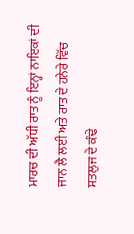ਮਾਰਚ ਦੀ ਅੱਧੀ ਰਾਤ ਨੂੰ ਇਨ੍ਹਾਂ ਨਾਇਕਾਂ ਦੀ ਜਾਨ ਲੈ ਲਈ ਅਤੇ ਰਾਤ ਦੇ ਹਨੇਰੇ ਵਿੱਚ ਸਤਲੁਜ ਦੇ ਕੰਢੇ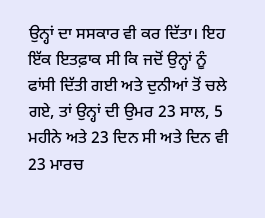ਉਨ੍ਹਾਂ ਦਾ ਸਸਕਾਰ ਵੀ ਕਰ ਦਿੱਤਾ। ਇਹ ਇੱਕ ਇਤਫ਼ਾਕ ਸੀ ਕਿ ਜਦੋਂ ਉਨ੍ਹਾਂ ਨੂੰ ਫਾਂਸੀ ਦਿੱਤੀ ਗਈ ਅਤੇ ਦੁਨੀਆਂ ਤੋਂ ਚਲੇ ਗਏ, ਤਾਂ ਉਨ੍ਹਾਂ ਦੀ ਉਮਰ 23 ਸਾਲ, 5 ਮਹੀਨੇ ਅਤੇ 23 ਦਿਨ ਸੀ ਅਤੇ ਦਿਨ ਵੀ 23 ਮਾਰਚ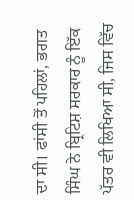ਦਾ ਸੀ। ਫਾਂਸੀ ਤੋਂ ਪਹਿਲਾਂ, ਭਗਤ ਸਿੰਘ ਨੇ ਬ੍ਰਿਟਿਸ਼ ਸਰਕਾਰ ਨੂੰ ਇੱਕ ਪੱਤਰ ਵੀ ਲਿਖਿਆ ਸੀ, ਜਿਸ ਵਿੱਚ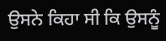ਉਸਨੇ ਕਿਹਾ ਸੀ ਕਿ ਉਸਨੂੰ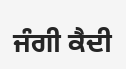ਜੰਗੀ ਕੈਦੀ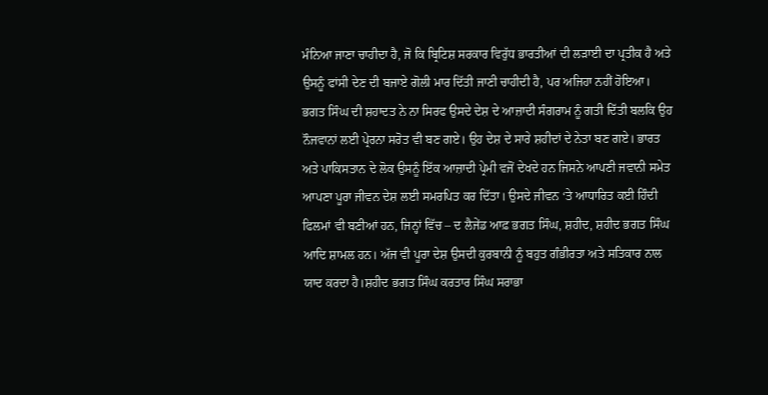ਮੰਨਿਆ ਜਾਣਾ ਚਾਹੀਦਾ ਹੈ, ਜੋ ਕਿ ਬ੍ਰਿਟਿਸ਼ ਸਰਕਾਰ ਵਿਰੁੱਧ ਭਾਰਤੀਆਂ ਦੀ ਲੜਾਈ ਦਾ ਪ੍ਰਤੀਕ ਹੈ ਅਤੇ ਉਸਨੂੰ ਫਾਂਸੀ ਦੇਣ ਦੀ ਬਜਾਏ ਗੋਲੀ ਮਾਰ ਦਿੱਤੀ ਜਾਣੀ ਚਾਹੀਦੀ ਹੈ, ਪਰ ਅਜਿਹਾ ਨਹੀਂ ਹੋਇਆ।
ਭਗਤ ਸਿੰਘ ਦੀ ਸ਼ਹਾਦਤ ਨੇ ਨਾ ਸਿਰਫ ਉਸਦੇ ਦੇਸ਼ ਦੇ ਆਜ਼ਾਦੀ ਸੰਗਰਾਮ ਨੂੰ ਗਤੀ ਦਿੱਤੀ ਬਲਕਿ ਉਹ ਨੌਜਵਾਨਾਂ ਲਈ ਪ੍ਰੇਰਨਾ ਸਰੋਤ ਵੀ ਬਣ ਗਏ। ਉਹ ਦੇਸ਼ ਦੇ ਸਾਰੇ ਸ਼ਹੀਦਾਂ ਦੇ ਨੇਤਾ ਬਣ ਗਏ। ਭਾਰਤ ਅਤੇ ਪਾਕਿਸਤਾਨ ਦੇ ਲੋਕ ਉਸਨੂੰ ਇੱਕ ਆਜ਼ਾਦੀ ਪ੍ਰੇਮੀ ਵਜੋਂ ਦੇਖਦੇ ਹਨ ਜਿਸਨੇ ਆਪਣੀ ਜਵਾਨੀ ਸਮੇਤ ਆਪਣਾ ਪੂਰਾ ਜੀਵਨ ਦੇਸ਼ ਲਈ ਸਮਰਪਿਤ ਕਰ ਦਿੱਤਾ। ਉਸਦੇ ਜੀਵਨ ‘ਤੇ ਆਧਾਰਿਤ ਕਈ ਹਿੰਦੀ ਫਿਲਮਾਂ ਵੀ ਬਣੀਆਂ ਹਨ, ਜਿਨ੍ਹਾਂ ਵਿੱਚ – ਦ ਲੈਜੇਂਡ ਆਫ਼ ਭਗਤ ਸਿੰਘ, ਸ਼ਹੀਦ, ਸ਼ਹੀਦ ਭਗਤ ਸਿੰਘ ਆਦਿ ਸ਼ਾਮਲ ਹਨ। ਅੱਜ ਵੀ ਪੂਰਾ ਦੇਸ਼ ਉਸਦੀ ਕੁਰਬਾਨੀ ਨੂੰ ਬਹੁਤ ਗੰਭੀਰਤਾ ਅਤੇ ਸਤਿਕਾਰ ਨਾਲ ਯਾਦ ਕਰਦਾ ਹੈ।ਸ਼ਹੀਦ ਭਗਤ ਸਿੰਘ ਕਰਤਾਰ ਸਿੰਘ ਸਰਾਭਾ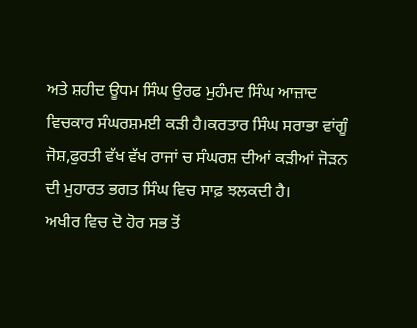ਅਤੇ ਸ਼ਹੀਦ ਊਧਮ ਸਿੰਘ ਉਰਫ ਮੁਹੰਮਦ ਸਿੰਘ ਆਜ਼ਾਦ ਵਿਚਕਾਰ ਸੰਘਰਸ਼ਮਈ ਕੜੀ ਹੈ।ਕਰਤਾਰ ਸਿੰਘ ਸਰਾਭਾ ਵਾਂਗੂੰ ਜੋਸ਼,ਫੁਰਤੀ ਵੱਖ ਵੱਖ ਰਾਜਾਂ ਚ ਸੰਘਰਸ਼ ਦੀਆਂ ਕੜੀਆਂ ਜੋੜਨ ਦੀ ਮੁਹਾਰਤ ਭਗਤ ਸਿੰਘ ਵਿਚ ਸਾਫ਼ ਝਲਕਦੀ ਹੈ।
ਅਖੀਰ ਵਿਚ ਦੋ ਹੋਰ ਸਭ ਤੋਂ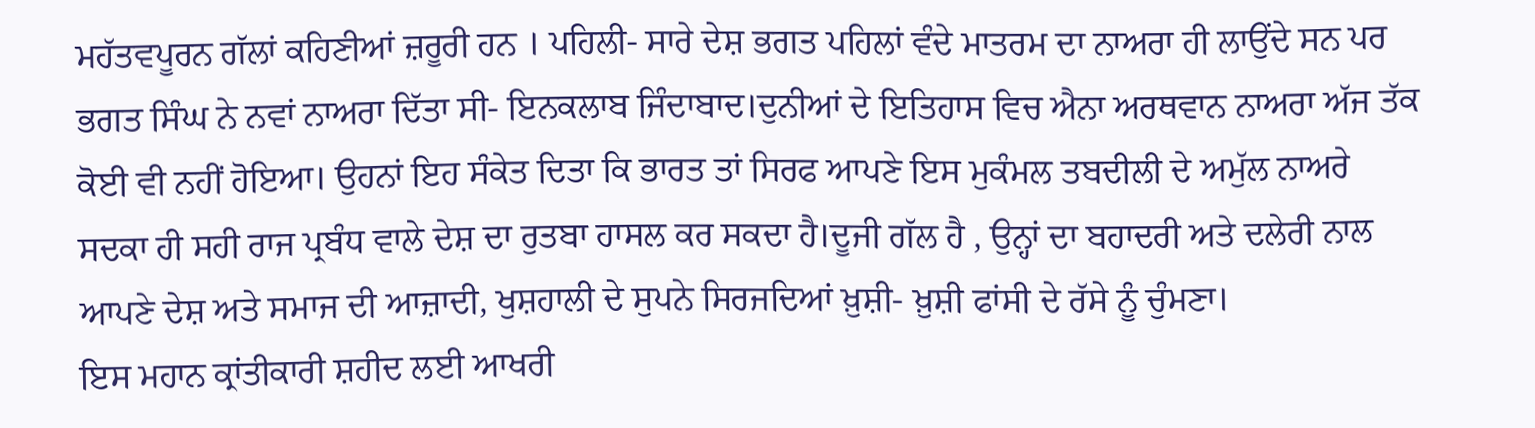ਮਹੱਤਵਪੂਰਨ ਗੱਲਾਂ ਕਹਿਣੀਆਂ ਜ਼ਰੂਰੀ ਹਨ । ਪਹਿਲੀ- ਸਾਰੇ ਦੇਸ਼ ਭਗਤ ਪਹਿਲਾਂ ਵੰਦੇ ਮਾਤਰਮ ਦਾ ਨਾਅਰਾ ਹੀ ਲਾਉਂਦੇ ਸਨ ਪਰ ਭਗਤ ਸਿੰਘ ਨੇ ਨਵਾਂ ਨਾਅਰਾ ਦਿੱਤਾ ਸੀ- ਇਨਕਲਾਬ ਜਿੰਦਾਬਾਦ।ਦੁਨੀਆਂ ਦੇ ਇਤਿਹਾਸ ਵਿਚ ਐਨਾ ਅਰਥਵਾਨ ਨਾਅਰਾ ਅੱਜ ਤੱਕ ਕੋਈ ਵੀ ਨਹੀਂ ਹੋਇਆ। ਉਹਨਾਂ ਇਹ ਸੰਕੇਤ ਦਿਤਾ ਕਿ ਭਾਰਤ ਤਾਂ ਸਿਰਫ ਆਪਣੇ ਇਸ ਮੁਕੰਮਲ ਤਬਦੀਲੀ ਦੇ ਅਮੁੱਲ ਨਾਅਰੇ ਸਦਕਾ ਹੀ ਸਹੀ ਰਾਜ ਪ੍ਰਬੰਧ ਵਾਲੇ ਦੇਸ਼ ਦਾ ਰੁਤਬਾ ਹਾਸਲ ਕਰ ਸਕਦਾ ਹੈ।ਦੂਜੀ ਗੱਲ ਹੈ , ਉਨ੍ਹਾਂ ਦਾ ਬਹਾਦਰੀ ਅਤੇ ਦਲੇਰੀ ਨਾਲ ਆਪਣੇ ਦੇਸ਼ ਅਤੇ ਸਮਾਜ ਦੀ ਆਜ਼ਾਦੀ, ਖੁਸ਼ਹਾਲੀ ਦੇ ਸੁਪਨੇ ਸਿਰਜਦਿਆਂ ਖ਼ੁਸ਼ੀ- ਖ਼ੁਸ਼ੀ ਫਾਂਸੀ ਦੇ ਰੱਸੇ ਨੂੰ ਚੁੰਮਣਾ।
ਇਸ ਮਹਾਨ ਕ੍ਰਾਂਤੀਕਾਰੀ ਸ਼ਹੀਦ ਲਈ ਆਖਰੀ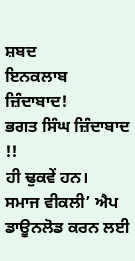ਸ਼ਬਦ
ਇਨਕਲਾਬ ਜ਼ਿੰਦਾਬਾਦ!
ਭਗਤ ਸਿੰਘ ਜ਼ਿੰਦਾਬਾਦ !!
ਹੀ ਢੁਕਵੇਂ ਹਨ।
ਸਮਾਜ ਵੀਕਲੀ’ ਐਪ ਡਾਊਨਲੋਡ ਕਰਨ ਲਈ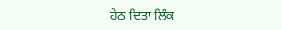ਹੇਠ ਦਿਤਾ ਲਿੰਕ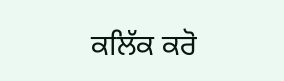ਕਲਿੱਕ ਕਰੋ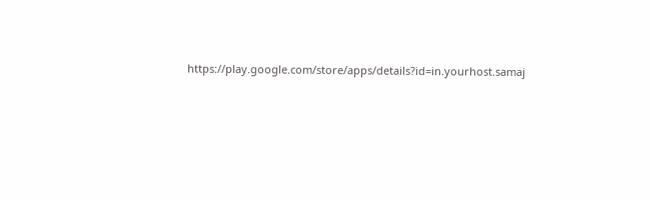https://play.google.com/store/apps/details?id=in.yourhost.samaj